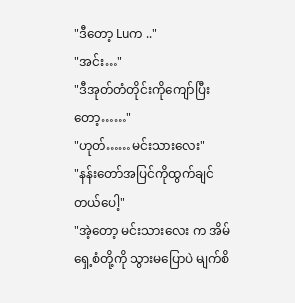"ဒီတော့ Luက .."
"အင်း…"
"ဒီအုတ်တံတိုင်းကိုကျော်ပြီးတော့……"
"ဟုတ်……မင်းသားလေး"
"နန်းတော်အပြင်ကိုထွက်ချင်တယ်ပေါ့"
"အဲ့တော့ မင်းသားလေး က အိမ်ရှေ့စံတို့ကို သွားမပြောပဲ မျက်စိ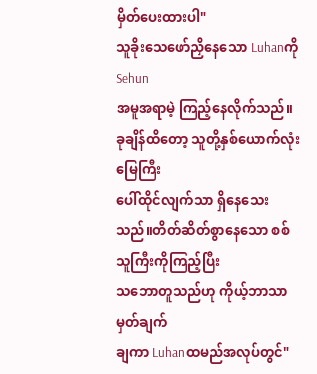မှိတ်ပေးထားပါ"
သူခိုးသေဖော်ညှိနေသော Luhanကို Sehun
အမူအရာမဲ့ ကြည့်နေလိုက်သည်။ခုချိန်ထိတော့ သူတို့နှစ်ယောက်လုံး မြေကြီး
ပေါ်ထိုင်လျက်သာ ရှိနေသေးသည်။တိတ်ဆိတ်စွာနေသော စစ်သူကြီးကိုကြည့်ပြီး
သဘောတူသည်ဟု ကိုယ့်ဘာသာမှတ်ချက်
ချကာ Luhanထမည်အလုပ်တွင်"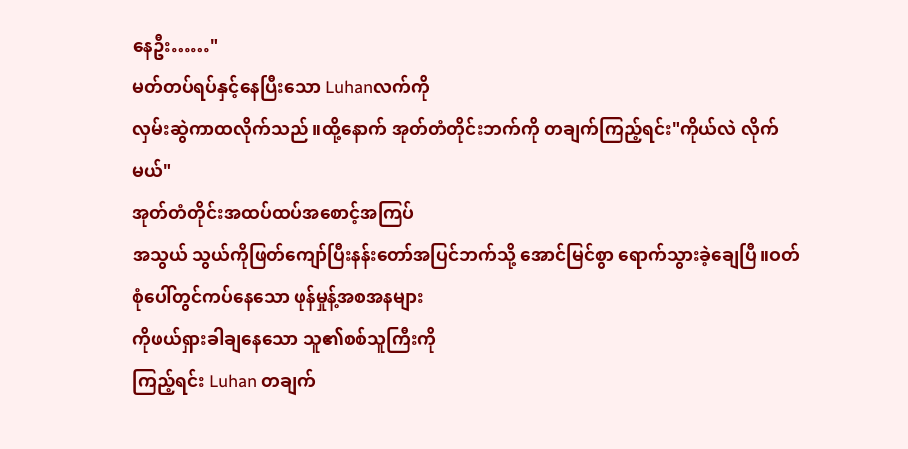နေဦး……"
မတ်တပ်ရပ်နှင့်နေပြီးသော Luhanလက်ကို
လှမ်းဆွဲကာထလိုက်သည်။ထို့နောက် အုတ်တံတိုင်းဘက်ကို တချက်ကြည့်ရင်း"ကိုယ်လဲ လိုက်မယ်"
အုတ်တံတိုင်းအထပ်ထပ်အစောင့်အကြပ်
အသွယ် သွယ်ကိုဖြတ်ကျော်ပြီးနန်းတော်အပြင်ဘက်သို့ အောင်မြင်စွာ ရောက်သွားခဲ့ချေပြီ။ဝတ်စုံပေါ်တွင်ကပ်နေသော ဖုန်မှုန့်အစအနများ
ကိုဖယ်ရှားခါချနေသော သူ၏စစ်သူကြီးကို
ကြည့်ရင်း Luhan တချက်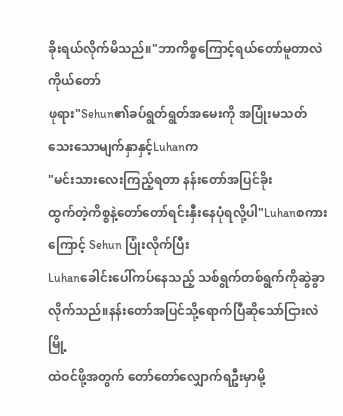ခိုးရယ်လိုက်မိသည်။"ဘာကိစ္စကြောင့်ရယ်တော်မူတာလဲ ကိုယ်တော်
ဖုရား"Sehun၏ခပ်ရွတ်ရွတ်အမေးကို အပြုံးမသတ်သေးသောမျက်နှာနှင့်Luhanက
"မင်းသားလေးကြည့်ရတာ နန်းတော်အပြင်ခိုး
ထွက်တဲ့ကိစ္စနဲ့တော်တော်ရင်းနှီးနေပုံရလို့ပါ"Luhanစကားကြောင့် Sehun ပြုံးလိုက်ပြီး
Luhanခေါင်းပေါ်ကပ်နေသည့် သစ်ရွက်တစ်ရွက်ကိုဆွဲခွာလိုက်သည်။နန်းတော်အပြင်သို့ရောက်ပြီဆိုသော်ငြားလဲ မြို့
ထဲဝင်ဖို့အတွက် တော်တော်လျှောက်ရဦးမှာမို့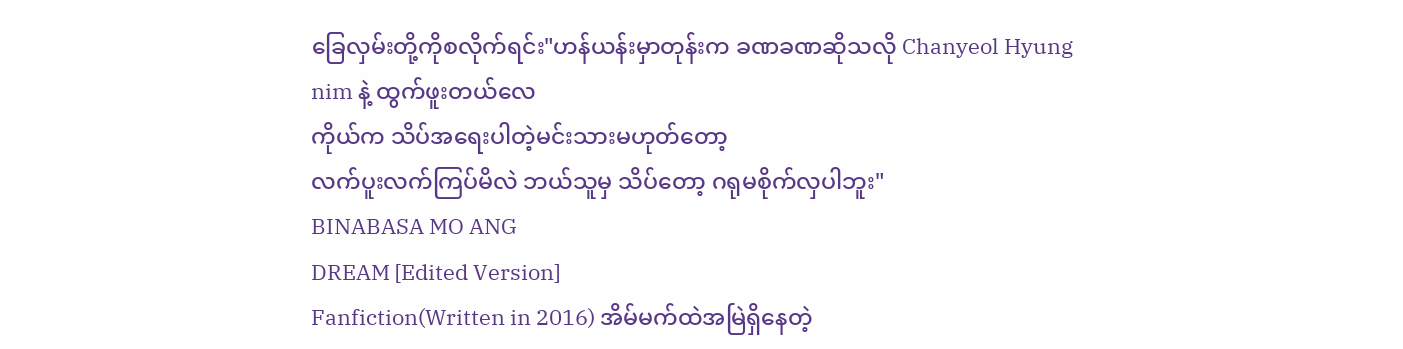ခြေလှမ်းတို့ကိုစလိုက်ရင်း"ဟန်ယန်းမှာတုန်းက ခဏခဏဆိုသလို Chanyeol Hyung nim နဲ့ ထွက်ဖူးတယ်လေ
ကိုယ်က သိပ်အရေးပါတဲ့မင်းသားမဟုတ်တော့
လက်ပူးလက်ကြပ်မိလဲ ဘယ်သူမှ သိပ်တော့ ဂရုမစိုက်လှပါဘူး"
BINABASA MO ANG
DREAM [Edited Version]
Fanfiction(Written in 2016) အိမ်မက်ထဲအမြဲရှိနေတဲ့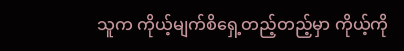သူက ကိုယ့်မျက်စိရှေ့တည့်တည့်မှာ ကိုယ့်ကို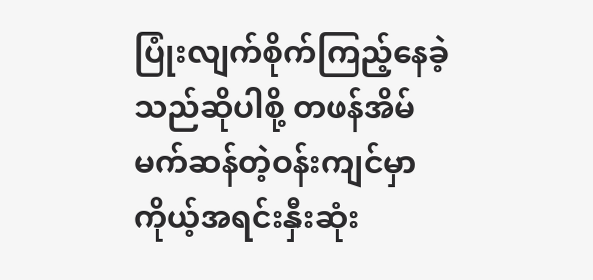ပြုံးလျက်စိုက်ကြည့်နေခဲ့သည်ဆိုပါစို့ တဖန်အိမ်မက်ဆန်တဲ့ဝန်းကျင်မှာ ကိုယ့်အရင်းနှီးဆုံး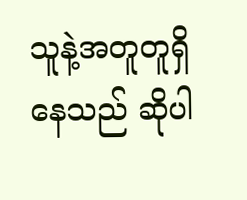သူနဲ့အတူတူရှိနေသည် ဆိုပါ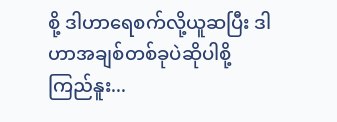စို့ ဒါဟာရေစက်လို့ယူဆပြီး ဒါဟာအချစ်တစ်ခုပဲဆိုပါစို့ ကြည်နူး...